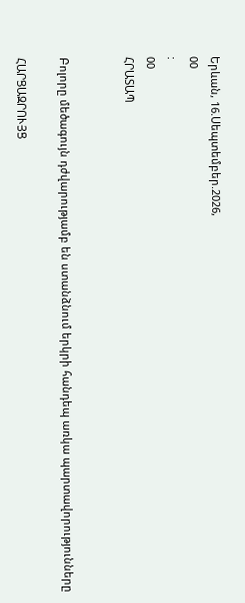Երևան, 16.Սեպտեմբեր.2026,
00
:
00
ՀՐԱՏԱՊ


Բոլորը մեծագույն դժվարությամբ են ստանձնում երկրի հանդեպ առկա պարտավորությունները

ՀԱՐՑԱԶՐՈՒՅՑ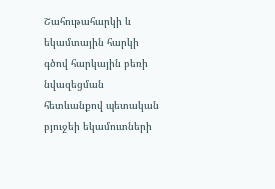Շահութահարկի և եկամտային հարկի գծով հարկային բեռի նվազեցման հետևանքով պետական բյուջեի եկամուտների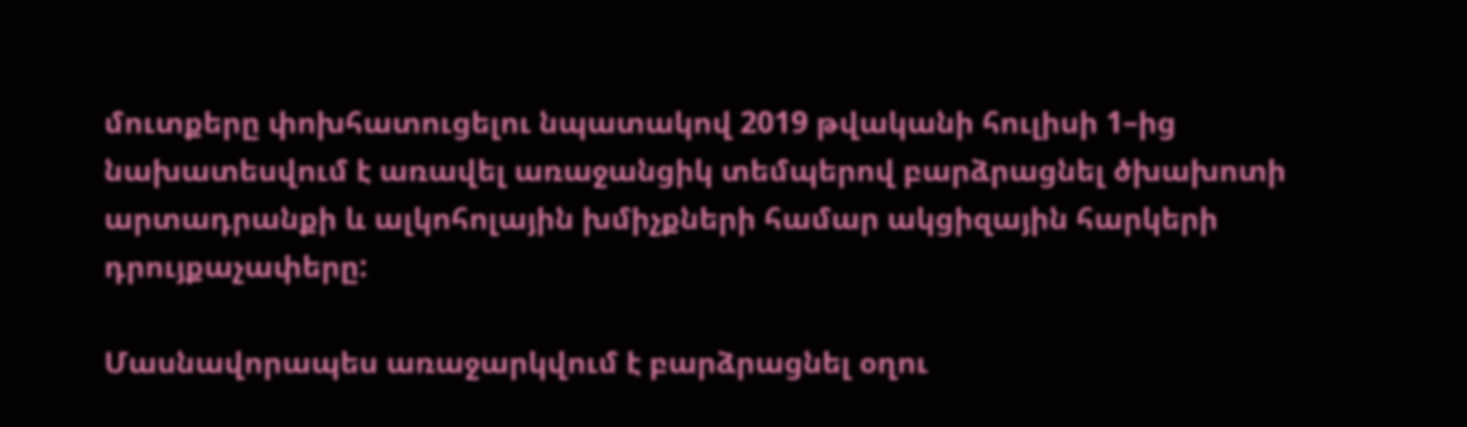մուտքերը փոխհատուցելու նպատակով 2019 թվականի հուլիսի 1–ից նախատեսվում է առավել առաջանցիկ տեմպերով բարձրացնել ծխախոտի արտադրանքի և ալկոհոլային խմիչքների համար ակցիզային հարկերի դրույքաչափերը:

Մասնավորապես առաջարկվում է բարձրացնել օղու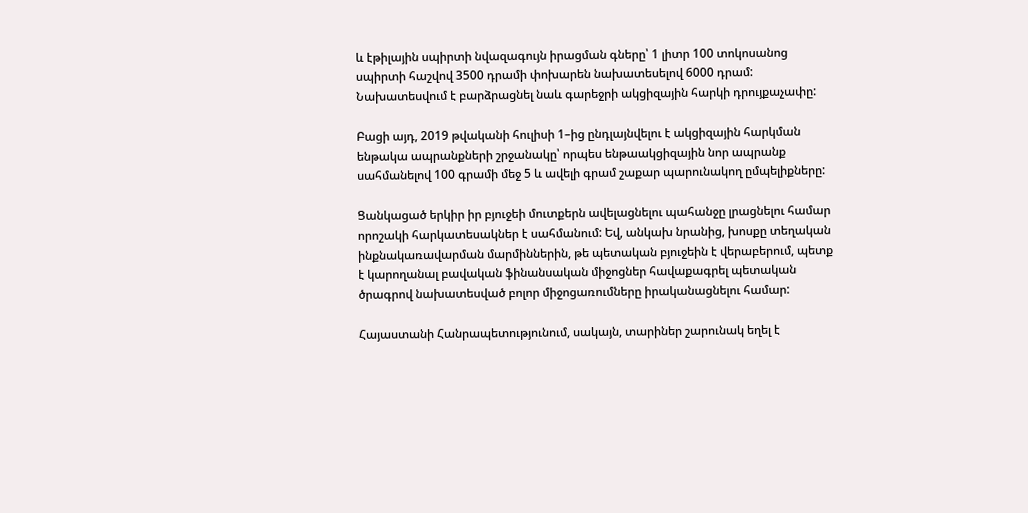և էթիլային սպիրտի նվազագույն իրացման գները՝ 1 լիտր 100 տոկոսանոց սպիրտի հաշվով 3500 դրամի փոխարեն նախատեսելով 6000 դրամ: Նախատեսվում է բարձրացնել նաև գարեջրի ակցիզային հարկի դրույքաչափը:

Բացի այդ, 2019 թվականի հուլիսի 1–ից ընդլայնվելու է ակցիզային հարկման ենթակա ապրանքների շրջանակը՝ որպես ենթաակցիզային նոր ապրանք սահմանելով 100 գրամի մեջ 5 և ավելի գրամ շաքար պարունակող ըմպելիքները:

Ցանկացած երկիր իր բյուջեի մուտքերն ավելացնելու պահանջը լրացնելու համար որոշակի հարկատեսակներ է սահմանում: Եվ, անկախ նրանից, խոսքը տեղական ինքնակառավարման մարմիններին, թե պետական բյուջեին է վերաբերում, պետք է կարողանալ բավական ֆինանսական միջոցներ հավաքագրել պետական ծրագրով նախատեսված բոլոր միջոցառումները իրականացնելու համար:

Հայաստանի Հանրապետությունում, սակայն, տարիներ շարունակ եղել է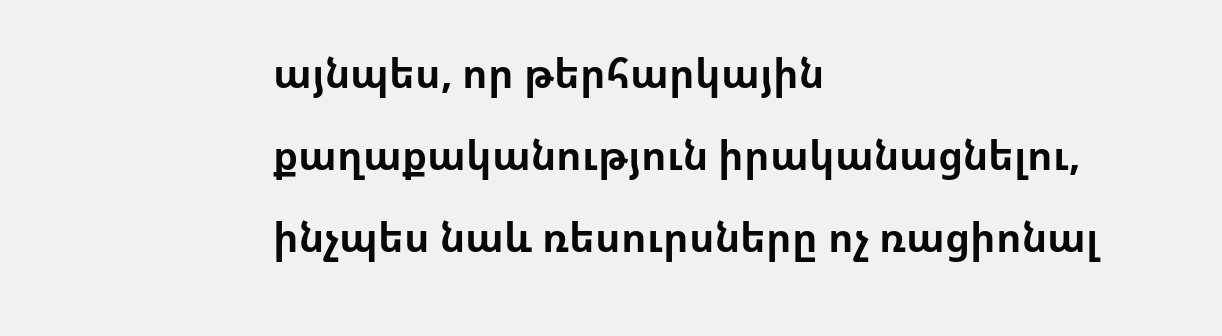այնպես, որ թերհարկային քաղաքականություն իրականացնելու, ինչպես նաև ռեսուրսները ոչ ռացիոնալ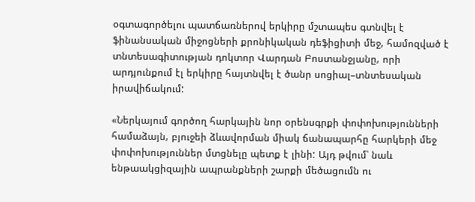օգտագործելու պատճառներով երկիրը մշտապես գտնվել է ֆինանսական միջոցների քրոնիկական դեֆիցիտի մեջ, համոզված է տնտեսագիտության դոկտոր Վարդան Բոստանջյանը, որի արդյունքում էլ երկիրը հայտնվել է ծանր սոցիալ–տնտեսական իրավիճակում:

«Ներկայում գործող հարկային նոր օրենսգրքի փոփոխությունների համաձայն, բյուջեի ձևավորման միակ ճանապարհը հարկերի մեջ փոփոխություններ մտցնելը պետք է լինի: Այդ թվում՝ նաև ենթաակցիզային ապրանքների շարքի մեծացումն ու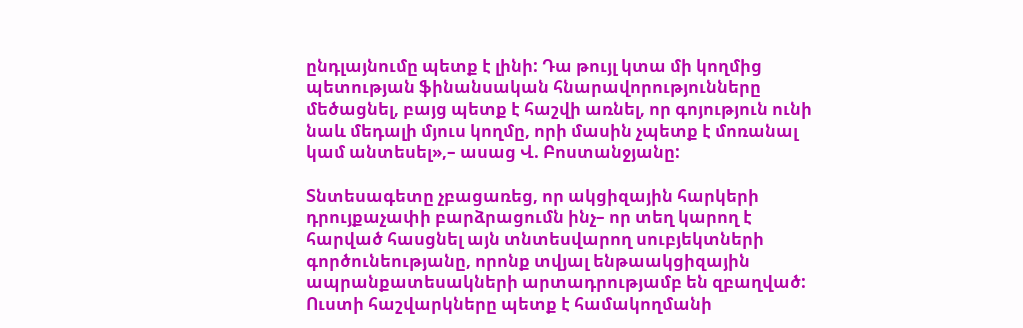ընդլայնումը պետք է լինի: Դա թույլ կտա մի կողմից պետության ֆինանսական հնարավորությունները մեծացնել, բայց պետք է հաշվի առնել, որ գոյություն ունի նաև մեդալի մյուս կողմը, որի մասին չպետք է մոռանալ կամ անտեսել»,– ասաց Վ. Բոստանջյանը:

Տնտեսագետը չբացառեց, որ ակցիզային հարկերի դրույքաչափի բարձրացումն ինչ– որ տեղ կարող է հարված հասցնել այն տնտեսվարող սուբյեկտների գործունեությանը, որոնք տվյալ ենթաակցիզային ապրանքատեսակների արտադրությամբ են զբաղված: Ուստի հաշվարկները պետք է համակողմանի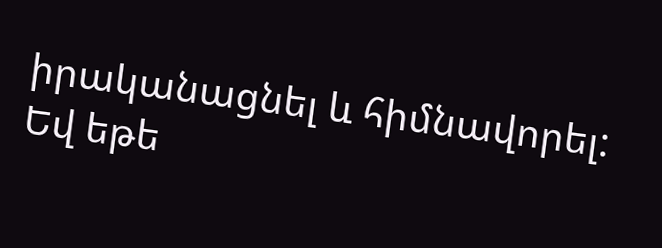իրականացնել և հիմնավորել: Եվ եթե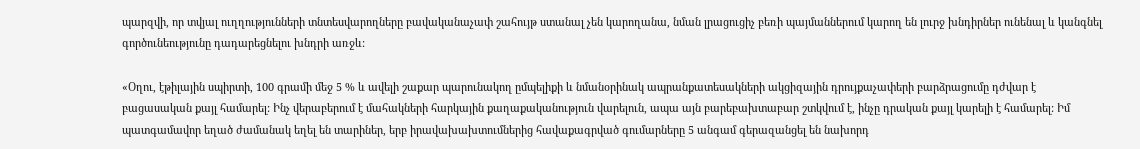պարզվի, որ տվյալ ուղղությունների տնտեսվարողները բավականաչափ շահույթ ստանալ չեն կարողանա, նման լրացուցիչ բեռի պայմաններում կարող են լուրջ խնդիրներ ունենալ և կանգնել գործունեությունը դադարեցնելու խնդրի առջև:

«Օղու, էթիլային սպիրտի, 100 գրամի մեջ 5 % և ավելի շաքար պարունակող ըմպելիքի և նմանօրինակ ապրանքատեսակների ակցիզային դրույքաչափերի բարձրացումը դժվար է բացասական քայլ համարել: Ինչ վերաբերում է մահակների հարկային քաղաքականություն վարելուն, ապա այն բարեբախտաբար շտկվում է, ինչը դրական քայլ կարելի է համարել: Իմ պատգամավոր եղած ժամանակ եղել են տարիներ, երբ իրավախախտումներից հավաքագրված գումարները 5 անգամ գերազանցել են նախորդ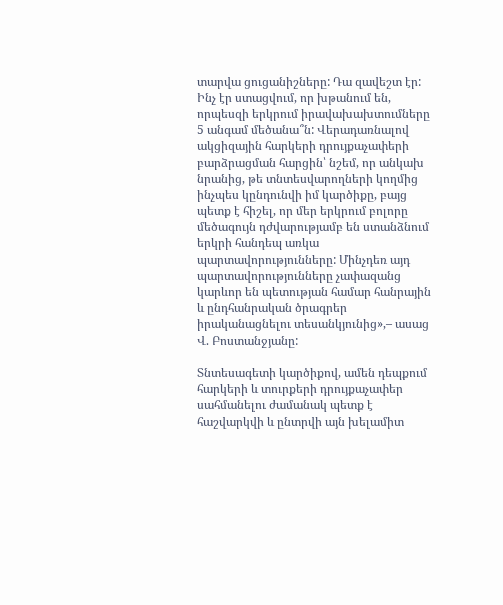տարվա ցուցանիշները: Դա զավեշտ էր: Ինչ էր ստացվում, որ խթանում են, որպեսզի երկրում իրավախախտումները 5 անգամ մեծանա՞ն: Վերադառնալով ակցիզային հարկերի դրույքաչափերի բարձրացման հարցին՝ նշեմ, որ անկախ նրանից, թե տնտեսվարողների կողմից ինչպես կընդունվի իմ կարծիքը, բայց պետք է հիշել, որ մեր երկրում բոլորը մեծագույն դժվարությամբ են ստանձնում երկրի հանդեպ առկա պարտավորությունները: Մինչդեռ այդ պարտավորությունները չափազանց կարևոր են պետության համար հանրային և ընդհանրական ծրագրեր իրականացնելու տեսանկյունից»,– ասաց Վ. Բոստանջյանը:

Տնտեսագետի կարծիքով, ամեն դեպքում հարկերի և տուրքերի դրույքաչափեր սահմանելու ժամանակ պետք է հաշվարկվի և ընտրվի այն խելամիտ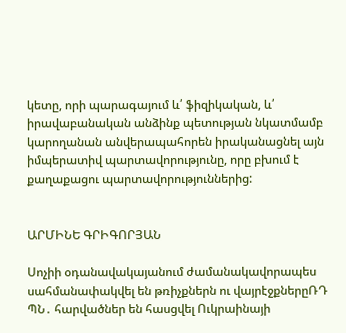կետը, որի պարագայում և՛ ֆիզիկական, և՛ իրավաբանական անձինք պետության նկատմամբ կարողանան անվերապահորեն իրականացնել այն իմպերատիվ պարտավորությունը, որը բխում է քաղաքացու պարտավորություններից:


ԱՐՄԻՆԵ ԳՐԻԳՈՐՅԱՆ

Սոչիի օդանավակայանում ժամանակավորապես սահմանափակվել են թռիչքներն ու վայրէջքներըՌԴ ՊՆ․ հարվածներ են հասցվել Ուկրաինայի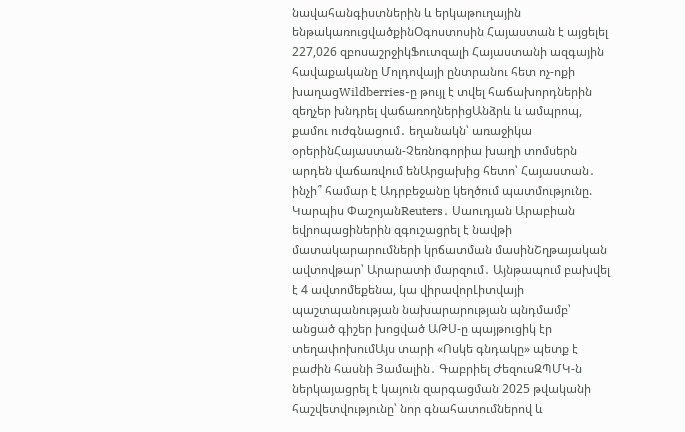նավահանգիստներին և երկաթուղային ենթակառուցվածքինՕգոստոսին Հայաստան է այցելել 227,026 զբոսաշրջիկՖուտզալի Հայաստանի ազգային հավաքականը Մոլդովայի ընտրանու հետ ոչ-ոքի խաղացWildberries-ը թույլ է տվել հաճախորդներին զեղչեր խնդրել վաճառողներիցԱնձրև և ամպրոպ, քամու ուժգնացում․ եղանակն՝ առաջիկա օրերինՀայաստան-Չեռնոգորիա խաղի տոմսերն արդեն վաճառվում ենԱրցախից հետո՝ Հայաստան․ ինչի՞ համար է Ադրբեջանը կեղծում պատմությունը. Կարպիս ՓաշոյանReuters․ Սաուդյան Արաբիան եվրոպացիներին զգուշացրել է նավթի մատակարարումների կրճատման մասինՇղթայական ավտովթար՝ Արարատի մարզում․ Այնթապում բախվել է 4 ավտոմեքենա, կա վիրավորԼիտվայի պաշտպանության նախարարության պնդմամբ՝ անցած գիշեր խոցված ԱԹՍ-ը պայթուցիկ էր տեղափոխումԱյս տարի «Ոսկե գնդակը» պետք է բաժին հասնի Յամալին․ Գաբրիել ԺեզուսԶՊՄԿ-ն ներկայացրել է կայուն զարգացման 2025 թվականի հաշվետվությունը՝ նոր գնահատումներով և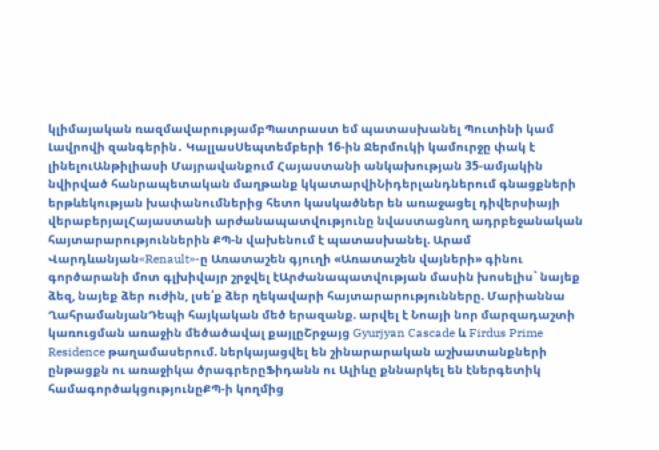կլիմայական ռազմավարությամբՊատրաստ եմ պատասխանել Պուտինի կամ Լավրովի զանգերին․ ԿալլասՍեպտեմբերի 16-ին Ջերմուկի կամուրջը փակ է լինելուԱնթիլիասի Մայրավանքում Հայաստանի անկախության 35-ամյակին նվիրված հանրապետական մաղթանք կկատարվիՆիդերլանդներում գնացքների երթևեկության խափանումներից հետո կասկածներ են առաջացել դիվերսիայի վերաբերյալՀայաստանի արժանապատվությունը նվաստացնող ադրբեջանական հայտարարություններին ՔՊ-ն վախենում է պատասխանել. Արամ Վարդևանյան«Renault»-ը Առատաշեն գյուղի «Առատաշեն վայների» գինու գործարանի մոտ գլխիվայր շրջվել էԱրժանապատվության մասին խոսելիս` նայեք ձեզ, նայեք ձեր ուժին, լսե՛ք ձեր ղեկավարի հայտարարությունները. Մարիաննա ՂահրամանյանԴեպի հայկական մեծ երազանք. արվել է Նոայի նոր մարզադաշտի կառուցման առաջին մեծածավալ քայլըՇրջայց Gyurjyan Cascade և Firdus Prime Residence թաղամասերում. ներկայացվել են շինարարական աշխատանքների ընթացքն ու առաջիկա ծրագրերըՖիդանն ու Ալիևը քննարկել են էներգետիկ համագործակցությունըՔՊ-ի կողմից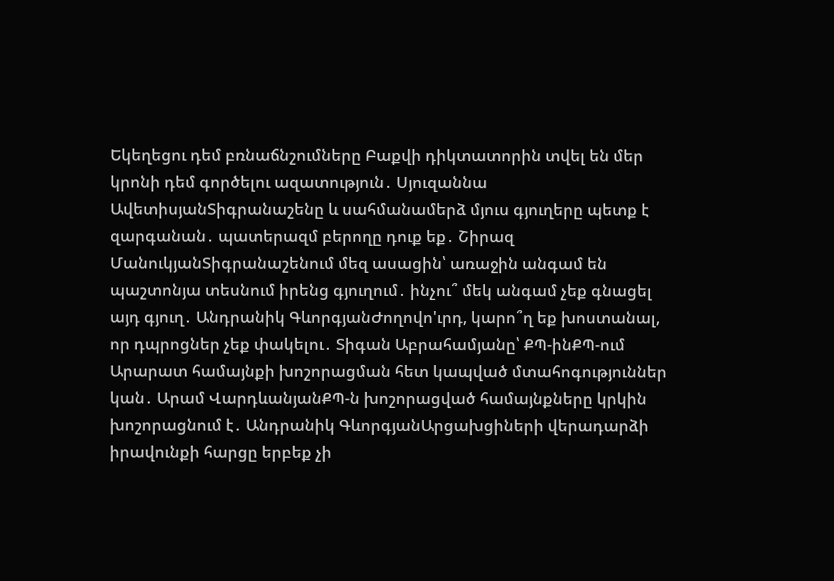Եկեղեցու դեմ բռնաճնշումները Բաքվի դիկտատորին տվել են մեր կրոնի դեմ գործելու ազատություն․ Սյուզաննա ԱվետիսյանՏիգրանաշենը և սահմանամերձ մյուս գյուղերը պետք է զարգանան․ պատերազմ բերողը դուք եք․ Շիրազ ՄանուկյանՏիգրանաշենում մեզ ասացին՝ առաջին անգամ են պաշտոնյա տեսնում իրենց գյուղում․ ինչու՞ մեկ անգամ չեք գնացել այդ գյուղ․ Անդրանիկ ԳևորգյանԺողովո'ւրդ, կարո՞ղ եք խոստանալ, որ դպրոցներ չեք փակելու․ Տիգան Աբրահամյանը՝ ՔՊ-ինՔՊ-ում Արարատ համայնքի խոշորացման հետ կապված մտահոգություններ կան․ Արամ ՎարդևանյանՔՊ-ն խոշորացված համայնքները կրկին խոշորացնում է․ Անդրանիկ ԳևորգյանԱրցախցիների վերադարձի իրավունքի հարցը երբեք չի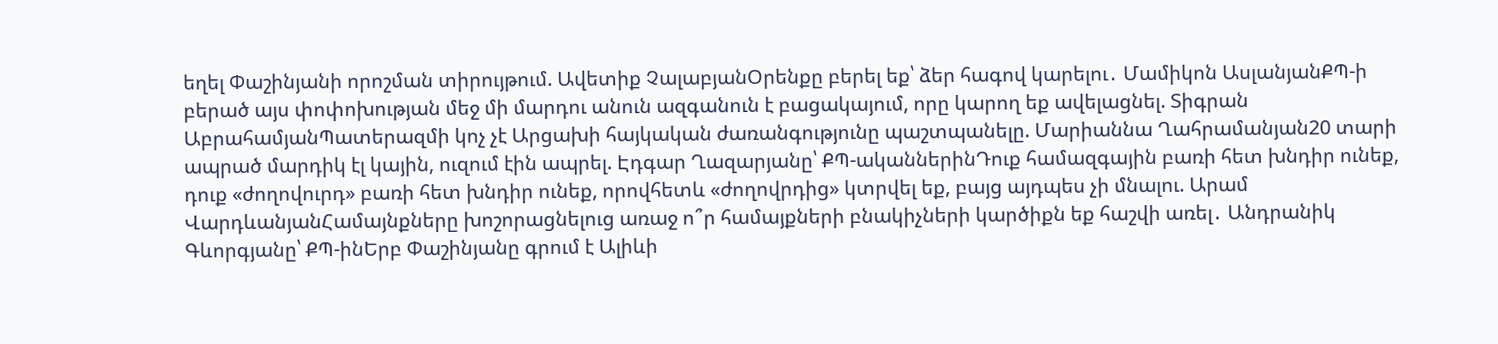եղել Փաշինյանի որոշման տիրույթում. Ավետիք ՉալաբյանՕրենքը բերել եք՝ ձեր հագով կարելու․ Մամիկոն ԱսլանյանՔՊ-ի բերած այս փոփոխության մեջ մի մարդու անուն ազգանուն է բացակայում, որը կարող եք ավելացնել. Տիգրան ԱբրահամյանՊատերազմի կոչ չէ Արցախի հայկական ժառանգությունը պաշտպանելը. Մարիաննա Ղահրամանյան20 տարի ապրած մարդիկ էլ կային, ուզում էին ապրել. Էդգար Ղազարյանը՝ ՔՊ-ականներինԴուք համազգային բառի հետ խնդիր ունեք, դուք «ժողովուրդ» բառի հետ խնդիր ունեք, որովհետև «ժողովրդից» կտրվել եք, բայց այդպես չի մնալու. Արամ ՎարդևանյանՀամայնքները խոշորացնելուց առաջ ո՞ր համայքների բնակիչների կարծիքն եք հաշվի առել․ Անդրանիկ Գևորգյանը՝ ՔՊ-ինԵրբ Փաշինյանը գրում է Ալիևի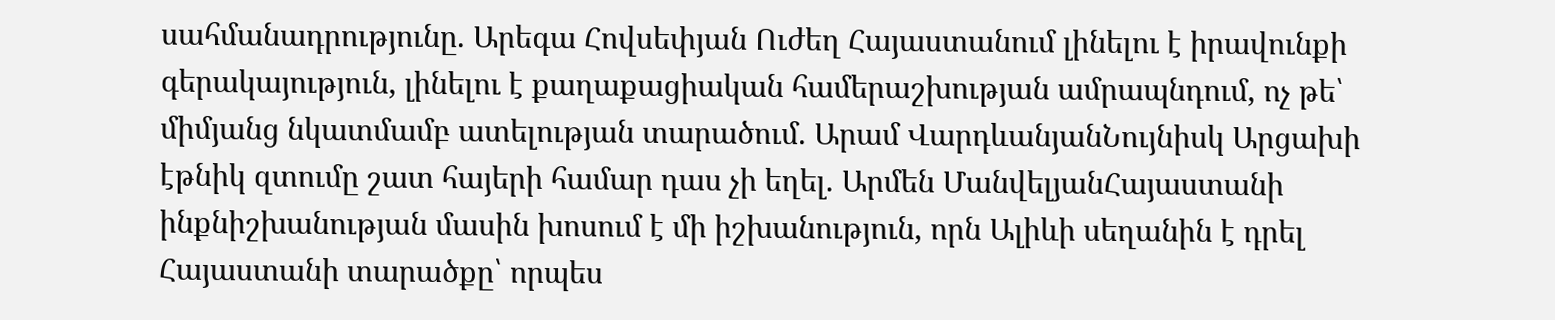սահմանադրությունը. Արեգա Հովսեփյան Ուժեղ Հայաստանում լինելու է իրավունքի գերակայություն, լինելու է քաղաքացիական համերաշխության ամրապնդում, ոչ թե՝ միմյանց նկատմամբ ատելության տարածում. Արամ ՎարդևանյանՆույնիսկ Արցախի էթնիկ զտումը շատ հայերի համար դաս չի եղել. Արմեն ՄանվելյանՀայաստանի ինքնիշխանության մասին խոսում է մի իշխանություն, որն Ալիևի սեղանին է դրել Հայաստանի տարածքը՝ որպես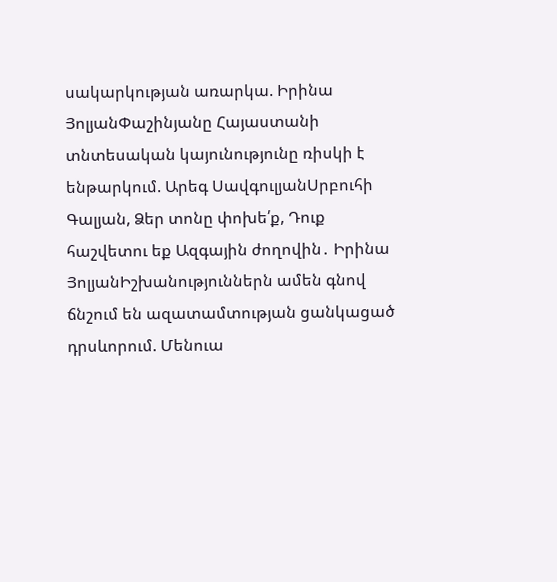սակարկության առարկա. Իրինա ՅոլյանՓաշինյանը Հայաստանի տնտեսական կայունությունը ռիսկի է ենթարկում. Արեգ ՍավգուլյանՍրբուհի Գալյան, Ձեր տոնը փոխե՛ք, Դուք հաշվետու եք Ազգային ժողովին․ Իրինա ՅոլյանԻշխանություններն ամեն գնով ճնշում են ազատամտության ցանկացած դրսևորում. Մենուա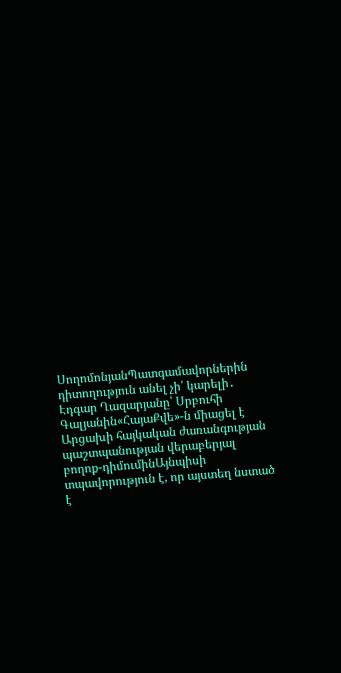ՍողոմոնյանՊատգամավորներին դիտողություն անել չի՛ կարելի․ Էդգար Ղազարյանը՝ Սրբուհի Գալյանին«ՀայաՔվե»-ն միացել է Արցախի հայկական ժառանգության պաշտպանության վերաբերյալ բողոք-դիմումինԱյնպիսի տպավորություն է, որ այստեղ նստած է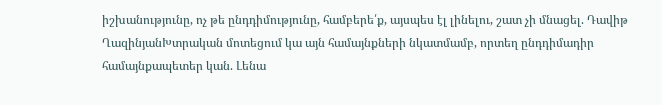իշխանությունը, ոչ թե ընդդիմությունը, համբերե՛ք, այսպես էլ լինելու, շատ չի մնացել. Դավիթ ՂազինյանԽտրական մոտեցում կա այն համայնքների նկատմամբ, որտեղ ընդդիմադիր համայնքապետեր կան. Լենա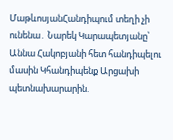ՄաթևոսյանՀանդիպում տեղի չի ունենա․ Նարեկ Կարապետյանը՝ Աննա Հակոբյանի հետ հանդիպելու մասին Կհանդիպենք Արցախի պետնախարարին.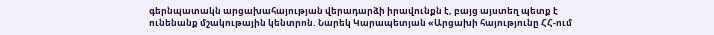գերնպատակն արցախահայության վերադարձի իրավունքն է, բայց այստեղ պետք է ունենանք մշակութային կենտրոն. Նարեկ Կարապետյան «Արցախի հայությունը ՀՀ-ում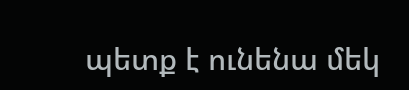պետք է ունենա մեկ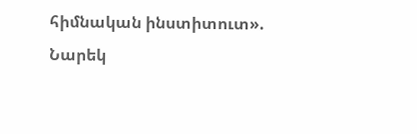հիմնական ինստիտուտ». Նարեկ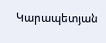Կարապետյան